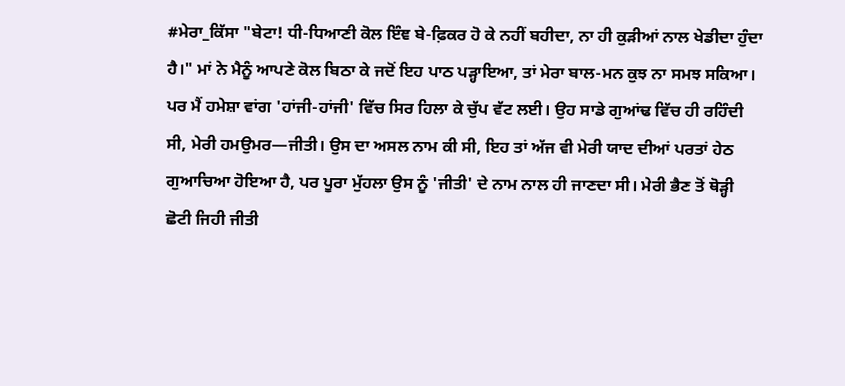#ਮੇਰਾ_ਕਿੱਸਾ "ਬੇਟਾ! ਧੀ-ਧਿਆਣੀ ਕੋਲ ਇੰਞ ਬੇ-ਫ਼ਿਕਰ ਹੋ ਕੇ ਨਹੀਂ ਬਹੀਦਾ, ਨਾ ਹੀ ਕੁੜੀਆਂ ਨਾਲ ਖੇਡੀਦਾ ਹੁੰਦਾ ਹੈ।" ਮਾਂ ਨੇ ਮੈਨੂੰ ਆਪਣੇ ਕੋਲ ਬਿਠਾ ਕੇ ਜਦੋਂ ਇਹ ਪਾਠ ਪੜ੍ਹਾਇਆ, ਤਾਂ ਮੇਰਾ ਬਾਲ-ਮਨ ਕੁਝ ਨਾ ਸਮਝ ਸਕਿਆ। ਪਰ ਮੈਂ ਹਮੇਸ਼ਾ ਵਾਂਗ 'ਹਾਂਜੀ-ਹਾਂਜੀ' ਵਿੱਚ ਸਿਰ ਹਿਲਾ ਕੇ ਚੁੱਪ ਵੱਟ ਲਈ। ਉਹ ਸਾਡੇ ਗੁਆਂਢ ਵਿੱਚ ਹੀ ਰਹਿੰਦੀ ਸੀ, ਮੇਰੀ ਹਮਉਮਰ—ਜੀਤੀ। ਉਸ ਦਾ ਅਸਲ ਨਾਮ ਕੀ ਸੀ, ਇਹ ਤਾਂ ਅੱਜ ਵੀ ਮੇਰੀ ਯਾਦ ਦੀਆਂ ਪਰਤਾਂ ਹੇਠ ਗੁਆਚਿਆ ਹੋਇਆ ਹੈ, ਪਰ ਪੂਰਾ ਮੁੱਹਲਾ ਉਸ ਨੂੰ 'ਜੀਤੀ' ਦੇ ਨਾਮ ਨਾਲ ਹੀ ਜਾਣਦਾ ਸੀ। ਮੇਰੀ ਭੈਣ ਤੋਂ ਥੋੜ੍ਹੀ ਛੋਟੀ ਜਿਹੀ ਜੀਤੀ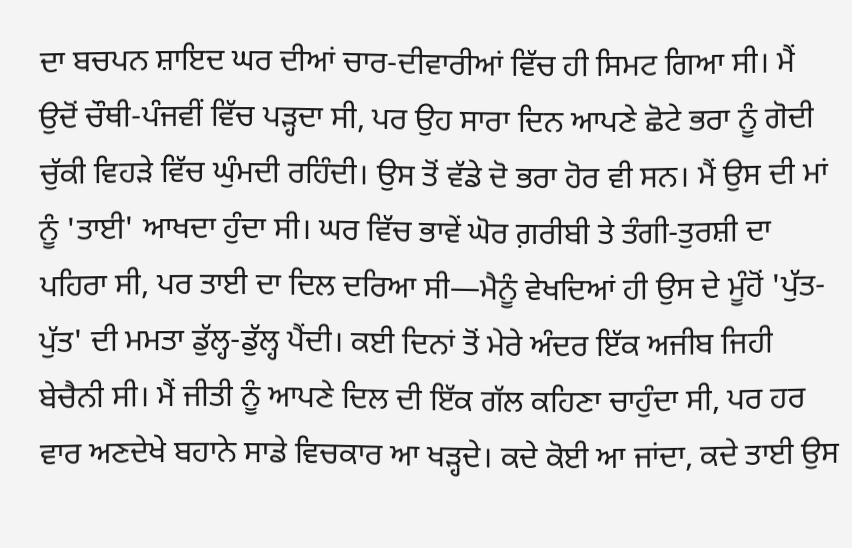ਦਾ ਬਚਪਨ ਸ਼ਾਇਦ ਘਰ ਦੀਆਂ ਚਾਰ-ਦੀਵਾਰੀਆਂ ਵਿੱਚ ਹੀ ਸਿਮਟ ਗਿਆ ਸੀ। ਮੈਂ ਉਦੋਂ ਚੌਥੀ-ਪੰਜਵੀਂ ਵਿੱਚ ਪੜ੍ਹਦਾ ਸੀ, ਪਰ ਉਹ ਸਾਰਾ ਦਿਨ ਆਪਣੇ ਛੋਟੇ ਭਰਾ ਨੂੰ ਗੋਦੀ ਚੁੱਕੀ ਵਿਹੜੇ ਵਿੱਚ ਘੁੰਮਦੀ ਰਹਿੰਦੀ। ਉਸ ਤੋਂ ਵੱਡੇ ਦੋ ਭਰਾ ਹੋਰ ਵੀ ਸਨ। ਮੈਂ ਉਸ ਦੀ ਮਾਂ ਨੂੰ 'ਤਾਈ' ਆਖਦਾ ਹੁੰਦਾ ਸੀ। ਘਰ ਵਿੱਚ ਭਾਵੇਂ ਘੋਰ ਗ਼ਰੀਬੀ ਤੇ ਤੰਗੀ-ਤੁਰਸ਼ੀ ਦਾ ਪਹਿਰਾ ਸੀ, ਪਰ ਤਾਈ ਦਾ ਦਿਲ ਦਰਿਆ ਸੀ—ਮੈਨੂੰ ਵੇਖਦਿਆਂ ਹੀ ਉਸ ਦੇ ਮੂੰਹੋਂ 'ਪੁੱਤ-ਪੁੱਤ' ਦੀ ਮਮਤਾ ਡੁੱਲ੍ਹ-ਡੁੱਲ੍ਹ ਪੈਂਦੀ। ਕਈ ਦਿਨਾਂ ਤੋਂ ਮੇਰੇ ਅੰਦਰ ਇੱਕ ਅਜੀਬ ਜਿਹੀ ਬੇਚੈਨੀ ਸੀ। ਮੈਂ ਜੀਤੀ ਨੂੰ ਆਪਣੇ ਦਿਲ ਦੀ ਇੱਕ ਗੱਲ ਕਹਿਣਾ ਚਾਹੁੰਦਾ ਸੀ, ਪਰ ਹਰ ਵਾਰ ਅਣਦੇਖੇ ਬਹਾਨੇ ਸਾਡੇ ਵਿਚਕਾਰ ਆ ਖੜ੍ਹਦੇ। ਕਦੇ ਕੋਈ ਆ ਜਾਂਦਾ, ਕਦੇ ਤਾਈ ਉਸ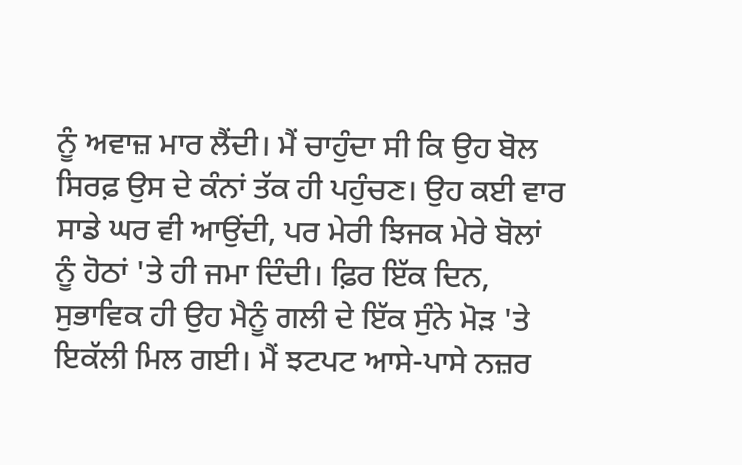ਨੂੰ ਅਵਾਜ਼ ਮਾਰ ਲੈਂਦੀ। ਮੈਂ ਚਾਹੁੰਦਾ ਸੀ ਕਿ ਉਹ ਬੋਲ ਸਿਰਫ਼ ਉਸ ਦੇ ਕੰਨਾਂ ਤੱਕ ਹੀ ਪਹੁੰਚਣ। ਉਹ ਕਈ ਵਾਰ ਸਾਡੇ ਘਰ ਵੀ ਆਉਂਦੀ, ਪਰ ਮੇਰੀ ਝਿਜਕ ਮੇਰੇ ਬੋਲਾਂ ਨੂੰ ਹੋਠਾਂ 'ਤੇ ਹੀ ਜਮਾ ਦਿੰਦੀ। ਫ਼ਿਰ ਇੱਕ ਦਿਨ, ਸੁਭਾਵਿਕ ਹੀ ਉਹ ਮੈਨੂੰ ਗਲੀ ਦੇ ਇੱਕ ਸੁੰਨੇ ਮੋੜ 'ਤੇ ਇਕੱਲੀ ਮਿਲ ਗਈ। ਮੈਂ ਝਟਪਟ ਆਸੇ-ਪਾਸੇ ਨਜ਼ਰ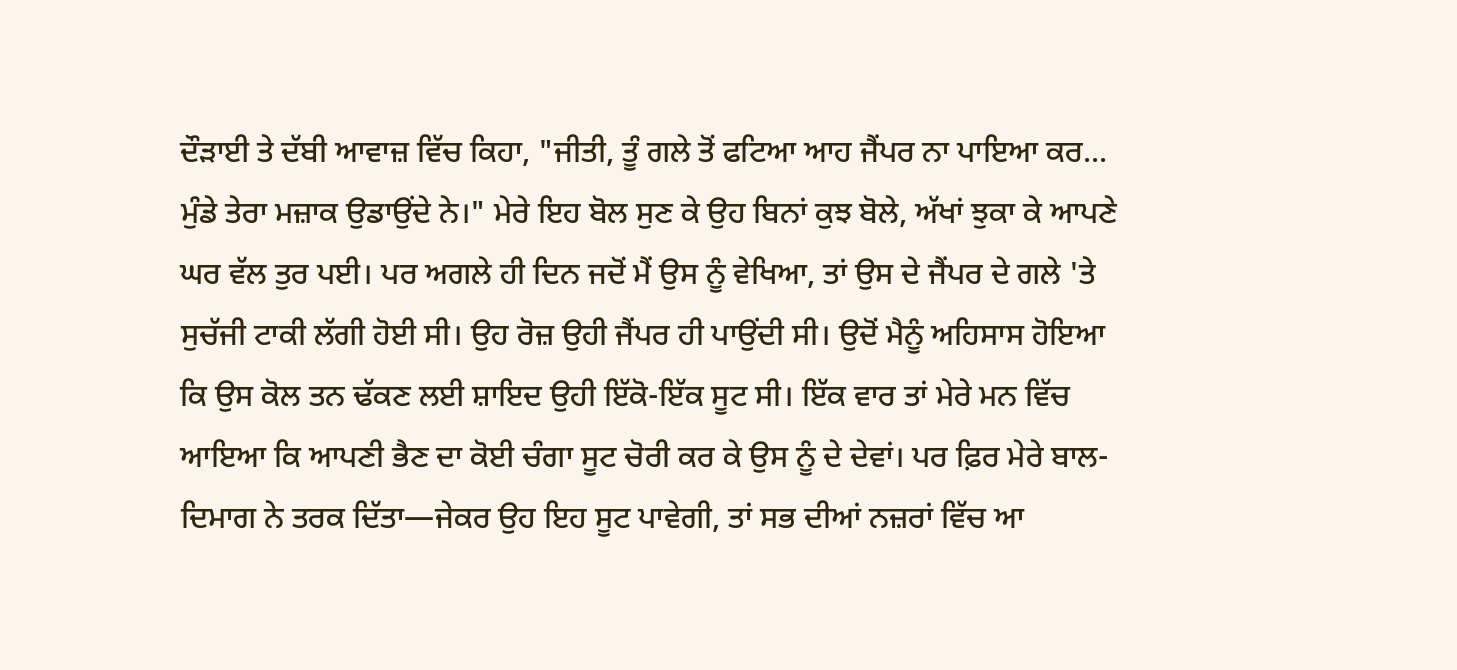ਦੌੜਾਈ ਤੇ ਦੱਬੀ ਆਵਾਜ਼ ਵਿੱਚ ਕਿਹਾ, "ਜੀਤੀ, ਤੂੰ ਗਲੇ ਤੋਂ ਫਟਿਆ ਆਹ ਜੈਂਪਰ ਨਾ ਪਾਇਆ ਕਰ... ਮੁੰਡੇ ਤੇਰਾ ਮਜ਼ਾਕ ਉਡਾਉਂਦੇ ਨੇ।" ਮੇਰੇ ਇਹ ਬੋਲ ਸੁਣ ਕੇ ਉਹ ਬਿਨਾਂ ਕੁਝ ਬੋਲੇ, ਅੱਖਾਂ ਝੁਕਾ ਕੇ ਆਪਣੇ ਘਰ ਵੱਲ ਤੁਰ ਪਈ। ਪਰ ਅਗਲੇ ਹੀ ਦਿਨ ਜਦੋਂ ਮੈਂ ਉਸ ਨੂੰ ਵੇਖਿਆ, ਤਾਂ ਉਸ ਦੇ ਜੈਂਪਰ ਦੇ ਗਲੇ 'ਤੇ ਸੁਚੱਜੀ ਟਾਕੀ ਲੱਗੀ ਹੋਈ ਸੀ। ਉਹ ਰੋਜ਼ ਉਹੀ ਜੈਂਪਰ ਹੀ ਪਾਉਂਦੀ ਸੀ। ਉਦੋਂ ਮੈਨੂੰ ਅਹਿਸਾਸ ਹੋਇਆ ਕਿ ਉਸ ਕੋਲ ਤਨ ਢੱਕਣ ਲਈ ਸ਼ਾਇਦ ਉਹੀ ਇੱਕੋ-ਇੱਕ ਸੂਟ ਸੀ। ਇੱਕ ਵਾਰ ਤਾਂ ਮੇਰੇ ਮਨ ਵਿੱਚ ਆਇਆ ਕਿ ਆਪਣੀ ਭੈਣ ਦਾ ਕੋਈ ਚੰਗਾ ਸੂਟ ਚੋਰੀ ਕਰ ਕੇ ਉਸ ਨੂੰ ਦੇ ਦੇਵਾਂ। ਪਰ ਫ਼ਿਰ ਮੇਰੇ ਬਾਲ-ਦਿਮਾਗ ਨੇ ਤਰਕ ਦਿੱਤਾ—ਜੇਕਰ ਉਹ ਇਹ ਸੂਟ ਪਾਵੇਗੀ, ਤਾਂ ਸਭ ਦੀਆਂ ਨਜ਼ਰਾਂ ਵਿੱਚ ਆ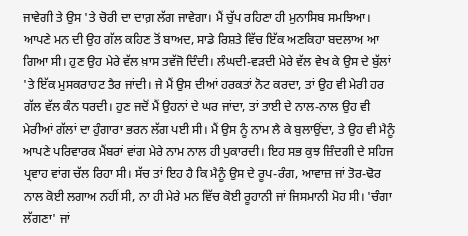ਜਾਵੇਗੀ ਤੇ ਉਸ 'ਤੇ ਚੋਰੀ ਦਾ ਦਾਗ਼ ਲੱਗ ਜਾਵੇਗਾ। ਮੈਂ ਚੁੱਪ ਰਹਿਣਾ ਹੀ ਮੁਨਾਸਿਬ ਸਮਝਿਆ। ਆਪਣੇ ਮਨ ਦੀ ਉਹ ਗੱਲ ਕਹਿਣ ਤੋਂ ਬਾਅਦ, ਸਾਡੇ ਰਿਸ਼ਤੇ ਵਿੱਚ ਇੱਕ ਅਣਕਿਹਾ ਬਦਲਾਅ ਆ ਗਿਆ ਸੀ। ਹੁਣ ਉਹ ਮੇਰੇ ਵੱਲ ਖ਼ਾਸ ਤਵੱਜੋ ਦਿੰਦੀ। ਲੰਘਦੀ-ਵੜਦੀ ਮੇਰੇ ਵੱਲ ਵੇਖ ਕੇ ਉਸ ਦੇ ਬੁੱਲਾਂ 'ਤੇ ਇੱਕ ਮੁਸਕਰਾਹਟ ਤੈਰ ਜਾਂਦੀ। ਜੇ ਮੈਂ ਉਸ ਦੀਆਂ ਹਰਕਤਾਂ ਨੋਟ ਕਰਦਾ, ਤਾਂ ਉਹ ਵੀ ਮੇਰੀ ਹਰ ਗੱਲ ਵੱਲ ਕੰਨ ਧਰਦੀ। ਹੁਣ ਜਦੋਂ ਮੈਂ ਉਹਨਾਂ ਦੇ ਘਰ ਜਾਂਦਾ, ਤਾਂ ਤਾਈ ਦੇ ਨਾਲ-ਨਾਲ ਉਹ ਵੀ ਮੇਰੀਆਂ ਗੱਲਾਂ ਦਾ ਹੁੰਗਾਰਾ ਭਰਨ ਲੱਗ ਪਈ ਸੀ। ਮੈਂ ਉਸ ਨੂੰ ਨਾਮ ਲੈ ਕੇ ਬੁਲਾਉਂਦਾ, ਤੇ ਉਹ ਵੀ ਮੈਨੂੰ ਆਪਣੇ ਪਰਿਵਾਰਕ ਮੈਂਬਰਾਂ ਵਾਂਗ ਮੇਰੇ ਨਾਮ ਨਾਲ ਹੀ ਪੁਕਾਰਦੀ। ਇਹ ਸਭ ਕੁਝ ਜ਼ਿੰਦਗੀ ਦੇ ਸਹਿਜ ਪ੍ਰਵਾਹ ਵਾਂਗ ਚੱਲ ਰਿਹਾ ਸੀ। ਸੱਚ ਤਾਂ ਇਹ ਹੈ ਕਿ ਮੈਨੂੰ ਉਸ ਦੇ ਰੂਪ-ਰੰਗ, ਆਵਾਜ਼ ਜਾਂ ਤੋਰ-ਢੋਰ ਨਾਲ ਕੋਈ ਲਗਾਅ ਨਹੀਂ ਸੀ, ਨਾ ਹੀ ਮੇਰੇ ਮਨ ਵਿੱਚ ਕੋਈ ਰੂਹਾਨੀ ਜਾਂ ਜਿਸਮਾਨੀ ਮੋਹ ਸੀ। 'ਚੰਗਾ ਲੱਗਣਾ' ਜਾਂ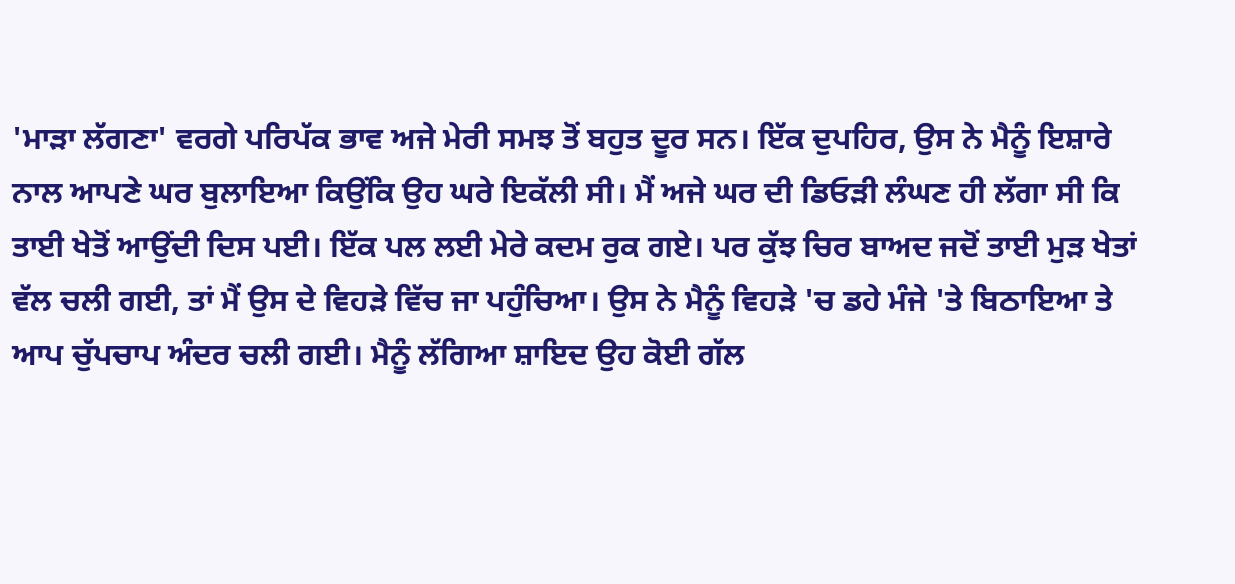'ਮਾੜਾ ਲੱਗਣਾ' ਵਰਗੇ ਪਰਿਪੱਕ ਭਾਵ ਅਜੇ ਮੇਰੀ ਸਮਝ ਤੋਂ ਬਹੁਤ ਦੂਰ ਸਨ। ਇੱਕ ਦੁਪਹਿਰ, ਉਸ ਨੇ ਮੈਨੂੰ ਇਸ਼ਾਰੇ ਨਾਲ ਆਪਣੇ ਘਰ ਬੁਲਾਇਆ ਕਿਉਂਕਿ ਉਹ ਘਰੇ ਇਕੱਲੀ ਸੀ। ਮੈਂ ਅਜੇ ਘਰ ਦੀ ਡਿਓੜੀ ਲੰਘਣ ਹੀ ਲੱਗਾ ਸੀ ਕਿ ਤਾਈ ਖੇਤੋਂ ਆਉਂਦੀ ਦਿਸ ਪਈ। ਇੱਕ ਪਲ ਲਈ ਮੇਰੇ ਕਦਮ ਰੁਕ ਗਏ। ਪਰ ਕੁੱਝ ਚਿਰ ਬਾਅਦ ਜਦੋਂ ਤਾਈ ਮੁੜ ਖੇਤਾਂ ਵੱਲ ਚਲੀ ਗਈ, ਤਾਂ ਮੈਂ ਉਸ ਦੇ ਵਿਹੜੇ ਵਿੱਚ ਜਾ ਪਹੁੰਚਿਆ। ਉਸ ਨੇ ਮੈਨੂੰ ਵਿਹੜੇ 'ਚ ਡਹੇ ਮੰਜੇ 'ਤੇ ਬਿਠਾਇਆ ਤੇ ਆਪ ਚੁੱਪਚਾਪ ਅੰਦਰ ਚਲੀ ਗਈ। ਮੈਨੂੰ ਲੱਗਿਆ ਸ਼ਾਇਦ ਉਹ ਕੋਈ ਗੱਲ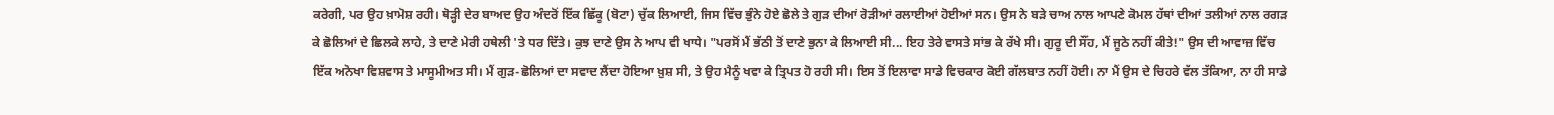ਕਰੇਗੀ, ਪਰ ਉਹ ਖ਼ਾਮੋਸ਼ ਰਹੀ। ਥੋੜ੍ਹੀ ਦੇਰ ਬਾਅਦ ਉਹ ਅੰਦਰੋਂ ਇੱਕ ਛਿੱਕੂ (ਬੋਟਾ) ਚੁੱਕ ਲਿਆਈ, ਜਿਸ ਵਿੱਚ ਭੁੰਨੇ ਹੋਏ ਛੋਲੇ ਤੇ ਗੁੜ ਦੀਆਂ ਰੋੜੀਆਂ ਰਲਾਈਆਂ ਹੋਈਆਂ ਸਨ। ਉਸ ਨੇ ਬੜੇ ਚਾਅ ਨਾਲ ਆਪਣੇ ਕੋਮਲ ਹੱਥਾਂ ਦੀਆਂ ਤਲੀਆਂ ਨਾਲ ਰਗੜ ਕੇ ਛੋਲਿਆਂ ਦੇ ਛਿਲਕੇ ਲਾਹੇ, ਤੇ ਦਾਣੇ ਮੇਰੀ ਹਥੇਲੀ 'ਤੇ ਧਰ ਦਿੱਤੇ। ਕੁਝ ਦਾਣੇ ਉਸ ਨੇ ਆਪ ਵੀ ਖਾਧੇ। "ਪਰਸੋਂ ਮੈਂ ਭੱਠੀ ਤੋਂ ਦਾਣੇ ਭੁਨਾ ਕੇ ਲਿਆਈ ਸੀ... ਇਹ ਤੇਰੇ ਵਾਸਤੇ ਸਾਂਭ ਕੇ ਰੱਖੇ ਸੀ। ਗੁਰੂ ਦੀ ਸੌਂਹ, ਮੈਂ ਜੂਠੇ ਨਹੀਂ ਕੀਤੇ!" ਉਸ ਦੀ ਆਵਾਜ਼ ਵਿੱਚ ਇੱਕ ਅਨੋਖਾ ਵਿਸ਼ਵਾਸ ਤੇ ਮਾਸੂਮੀਅਤ ਸੀ। ਮੈਂ ਗੁੜ-ਛੋਲਿਆਂ ਦਾ ਸਵਾਦ ਲੈਂਦਾ ਹੋਇਆ ਖ਼ੁਸ਼ ਸੀ, ਤੇ ਉਹ ਮੈਨੂੰ ਖਵਾ ਕੇ ਤ੍ਰਿਪਤ ਹੋ ਰਹੀ ਸੀ। ਇਸ ਤੋਂ ਇਲਾਵਾ ਸਾਡੇ ਵਿਚਕਾਰ ਕੋਈ ਗੱਲਬਾਤ ਨਹੀਂ ਹੋਈ। ਨਾ ਮੈਂ ਉਸ ਦੇ ਚਿਹਰੇ ਵੱਲ ਤੱਕਿਆ, ਨਾ ਹੀ ਸਾਡੇ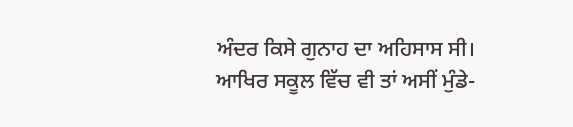ਅੰਦਰ ਕਿਸੇ ਗੁਨਾਹ ਦਾ ਅਹਿਸਾਸ ਸੀ। ਆਖਿਰ ਸਕੂਲ ਵਿੱਚ ਵੀ ਤਾਂ ਅਸੀਂ ਮੁੰਡੇ-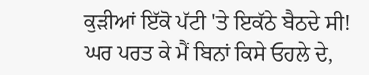ਕੁੜੀਆਂ ਇੱਕੋ ਪੱਟੀ 'ਤੇ ਇਕੱਠੇ ਬੈਠਦੇ ਸੀ! ਘਰ ਪਰਤ ਕੇ ਮੈਂ ਬਿਨਾਂ ਕਿਸੇ ਓਹਲੇ ਦੇ,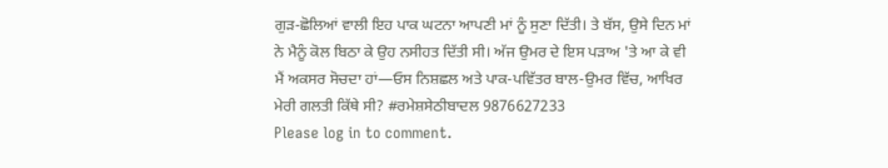ਗੁੜ-ਛੋਲਿਆਂ ਵਾਲੀ ਇਹ ਪਾਕ ਘਟਨਾ ਆਪਣੀ ਮਾਂ ਨੂੰ ਸੁਣਾ ਦਿੱਤੀ। ਤੇ ਬੱਸ, ਉਸੇ ਦਿਨ ਮਾਂ ਨੇ ਮੈਨੂੰ ਕੋਲ ਬਿਠਾ ਕੇ ਉਹ ਨਸੀਹਤ ਦਿੱਤੀ ਸੀ। ਅੱਜ ਉਮਰ ਦੇ ਇਸ ਪੜਾਅ 'ਤੇ ਆ ਕੇ ਵੀ ਮੈਂ ਅਕਸਰ ਸੋਚਦਾ ਹਾਂ—ਓਸ ਨਿਸ਼ਛਲ ਅਤੇ ਪਾਕ-ਪਵਿੱਤਰ ਬਾਲ-ਉਮਰ ਵਿੱਚ, ਆਖਿਰ ਮੇਰੀ ਗਲਤੀ ਕਿੱਥੇ ਸੀ? #ਰਮੇਸ਼ਸੇਠੀਬਾਦਲ 9876627233
Please log in to comment.